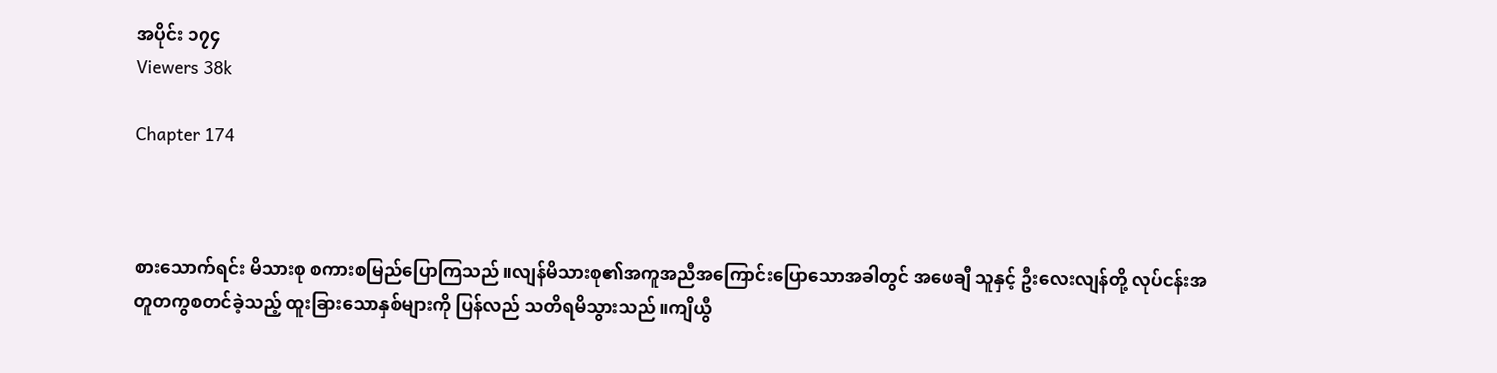အပိုင်း ၁၇၄
Viewers 38k

Chapter 174



စားသောက်ရင်း မိသားစု စကားစမြည်ပြောကြသည်။လျန်မိသားစု၏အကူအညီအကြောင်းပြောသောအခါတွင် အဖေချီ သူနှင့် ဦးလေးလျန်တို့ လုပ်ငန်းအတူတကွစတင်ခဲ့သည့် ထူးခြားသောနှစ်များကို ပြန်လည် သတိရမိသွားသည်။ကျိယွီ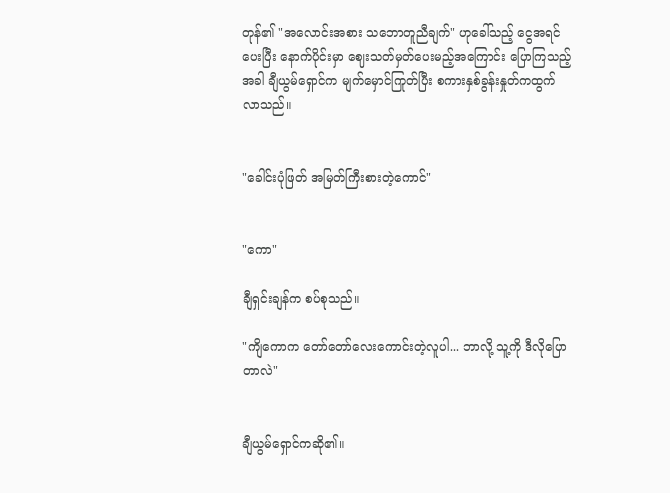တုန်၏ "အလောင်းအစား သဘောတူညီချက်" ဟုခေါ်သည့် ငွေအရင်ပေးပြီး နောက်ပိုင်းမှာ ဈေးသတ်မှတ်ပေးမည့်အကြောင်း ပြောကြသည့်အခါ ချီယွမ်ရှောင်က မျက်မှောင်ကြုတ်ပြီး စကားနှစ်ခွန်းနှုတ်ကထွက်လာသည်။


"ခေါင်းပုံဖြတ် အမြတ်ကြီးစားတဲ့ကောင်"


"ကော"

ချီရှင်းချန်က စပ်စုသည်။

"ကျိကောက တော်တော်လေးကောင်းတဲ့လူပါ... ဘာလို့ သူ့ကို ဒီလိုပြောတာလဲ"


ချီယွမ်ရှောင်ကဆို၏။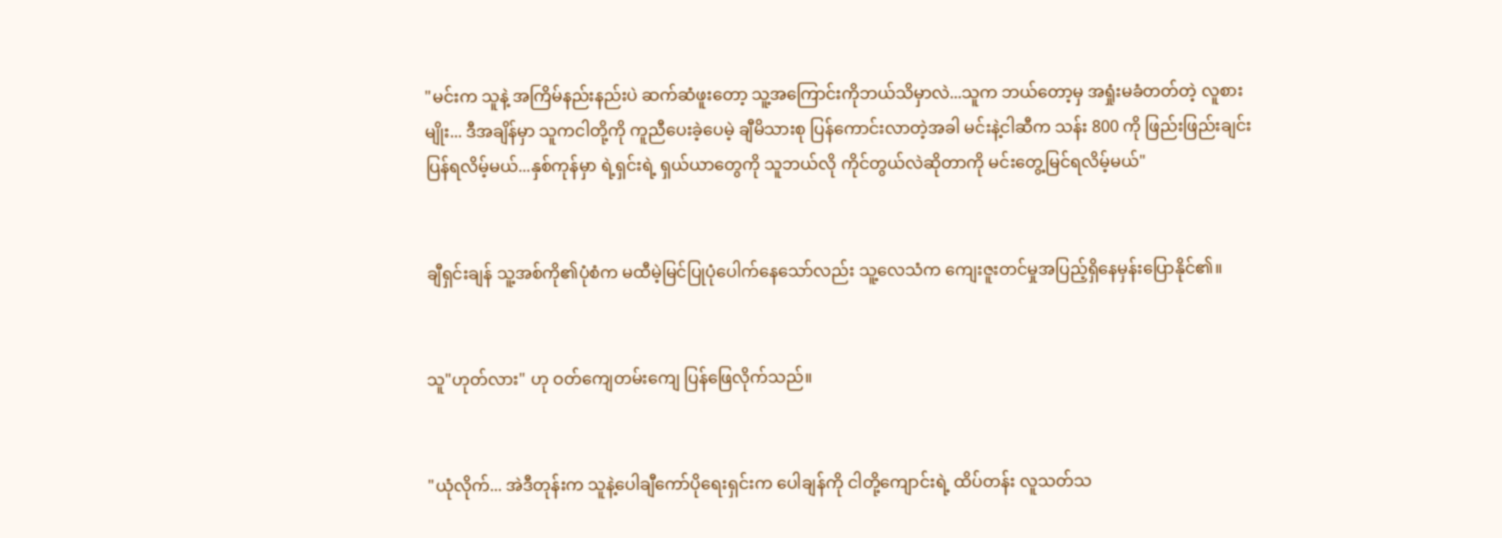"မင်းက သူနဲ့ အကြိမ်နည်းနည်းပဲ ဆက်ဆံဖူးတော့ သူ့အကြောင်းကိုဘယ်သိမှာလဲ...သူက ဘယ်တော့မှ အရှုံးမခံတတ်တဲ့ လူစားမျိုး... ဒီအချိန်မှာ သူကငါတို့ကို ကူညီပေးခဲ့ပေမဲ့ ချီမိသားစု ပြန်ကောင်းလာတဲ့အခါ မင်းနဲ့ငါဆီက သန်း 800 ကို ဖြည်းဖြည်းချင်း ပြန်ရလိမ့်မယ်...နှစ်ကုန်မှာ ရဲ့ရှင်းရဲ့ ရှယ်ယာတွေကို သူဘယ်လို ကိုင်တွယ်လဲဆိုတာကို မင်းတွေ့မြင်ရလိမ့်မယ်"


ချီရှင်းချန် သူ့အစ်ကို၏ပုံစံက မထီမဲ့မြင်ပြုပုံပေါက်နေသော်လည်း သူ့လေသံက ကျေးဇူးတင်မှုအပြည့်ရှိနေမှန်းပြောနိုင်၏။


သူ"ဟုတ်လား" ဟု ဝတ်ကျေတမ်းကျေ ပြန်ဖြေလိုက်သည်။


"ယုံလိုက်... အဲဒီတုန်းက သူနဲ့ပေါချီကော်ပိုရေးရှင်းက ပေါချန်ကို ငါတို့ကျောင်းရဲ့ ထိပ်တန်း လူသတ်သ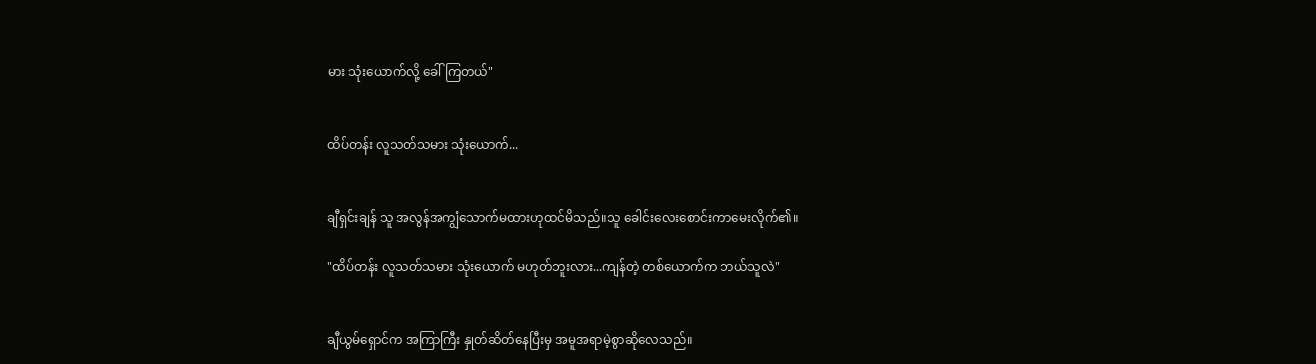မား သုံးယောက်လို့ ခေါ်ကြတယ်"


ထိပ်တန်း လူသတ်သမား သုံးယောက်...


ချီရှင်းချန် သူ အလွန်အကျွံသောက်မထားဟုထင်မိသည်။သူ ခေါင်းလေးစောင်းကာမေးလိုက်၏။

"ထိပ်တန်း လူသတ်သမား သုံးယောက် မဟုတ်ဘူးလား...ကျန်တဲ့ တစ်ယောက်က ဘယ်သူလဲ"


ချီယွမ်ရှောင်က အကြာကြီး နှုတ်ဆိတ်နေပြီးမှ အမူအရာမဲ့စွာဆိုလေသည်။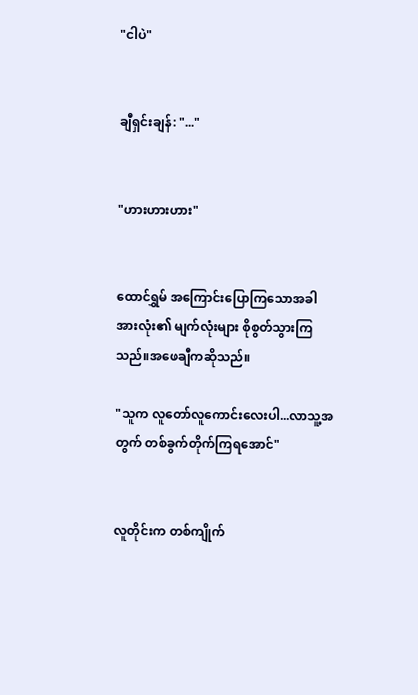"ငါပဲ"


ချီရှင်းချန်: "..."


"ဟားဟားဟား"


ထောင်ရွှမ် အကြောင်းပြောကြသောအခါ အားလုံး၏ မျက်လုံးများ စိုစွတ်သွားကြသည်။အဖေချီကဆိုသည်။

"သူက လူတော်လူကောင်းလေးပါ...လာသူ့အတွက် တစ်ခွက်တိုက်ကြရအောင်"


လူတိုင်းက တစ်ကျိုက်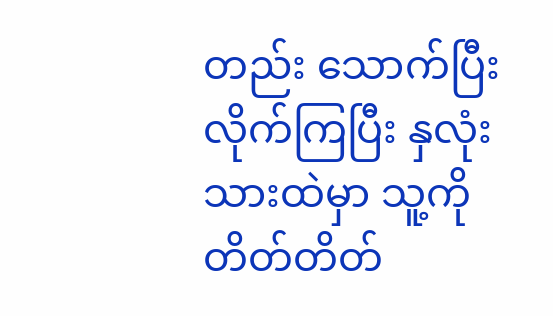တည်း သောက်ပြီးလိုက်ကြပြီး နှလုံးသားထဲမှာ သူ့ကို တိတ်တိတ်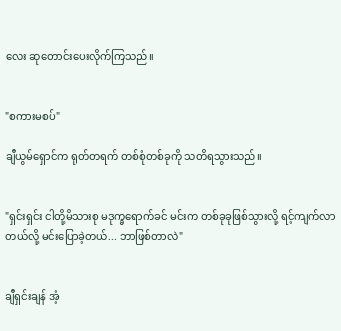လေး ဆုတောင်းပေးလိုက်ကြသည်။


"စကားမစပ်"

ချီယွမ်ရှောင်က ရုတ်တရက် တစ်စုံတစ်ခုကို သတိရသွားသည်။


"ရှင်းရှင်း ငါတို့မိသားစု မဒုက္ခရောက်ခင် မင်းက တစ်ခုခုဖြစ်သွားလို့ ရင့်ကျက်လာတယ်လို့ မင်းပြောခဲ့တယ်... ဘာဖြစ်တာလဲ"


ချီရှင်းချန် အံ့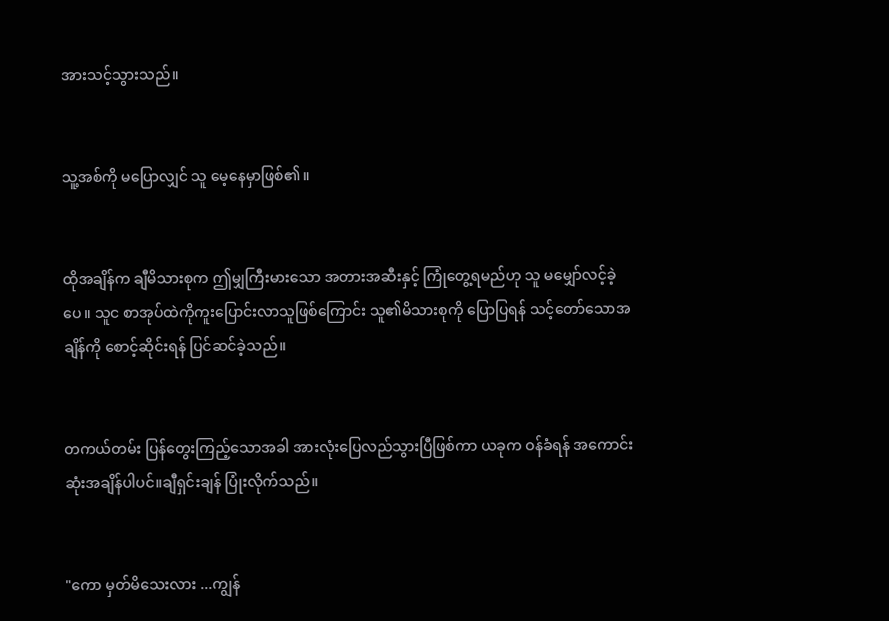အားသင့်သွားသည်။


သူ့အစ်ကို မပြောလျှင် သူ မေ့နေမှာဖြစ်၏။


ထိုအချိန်က ချီမိသားစုက ဤမျှကြီးမားသော အတားအဆီးနှင့် ကြုံတွေ့ရမည်ဟု သူ မမျှော်လင့်ခဲ့ပေ။ သူင စာအုပ်ထဲကိုကူးပြောင်းလာသူဖြစ်ကြောင်း သူ၏မိသားစုကို ပြောပြရန် သင့်တော်သောအချိန်ကို စောင့်ဆိုင်းရန် ပြင်ဆင်ခဲ့သည်။


တကယ်တမ်း ပြန်တွေးကြည့်သောအခါ အားလုံးပြေလည်သွားပြီဖြစ်ကာ ယခုက ဝန်ခံရန် အကောင်းဆုံးအချိန်ပါပင်။ချီရှင်းချန် ပြုံးလိုက်သည်။


"ကော မှတ်မိသေးလား ...ကျွန်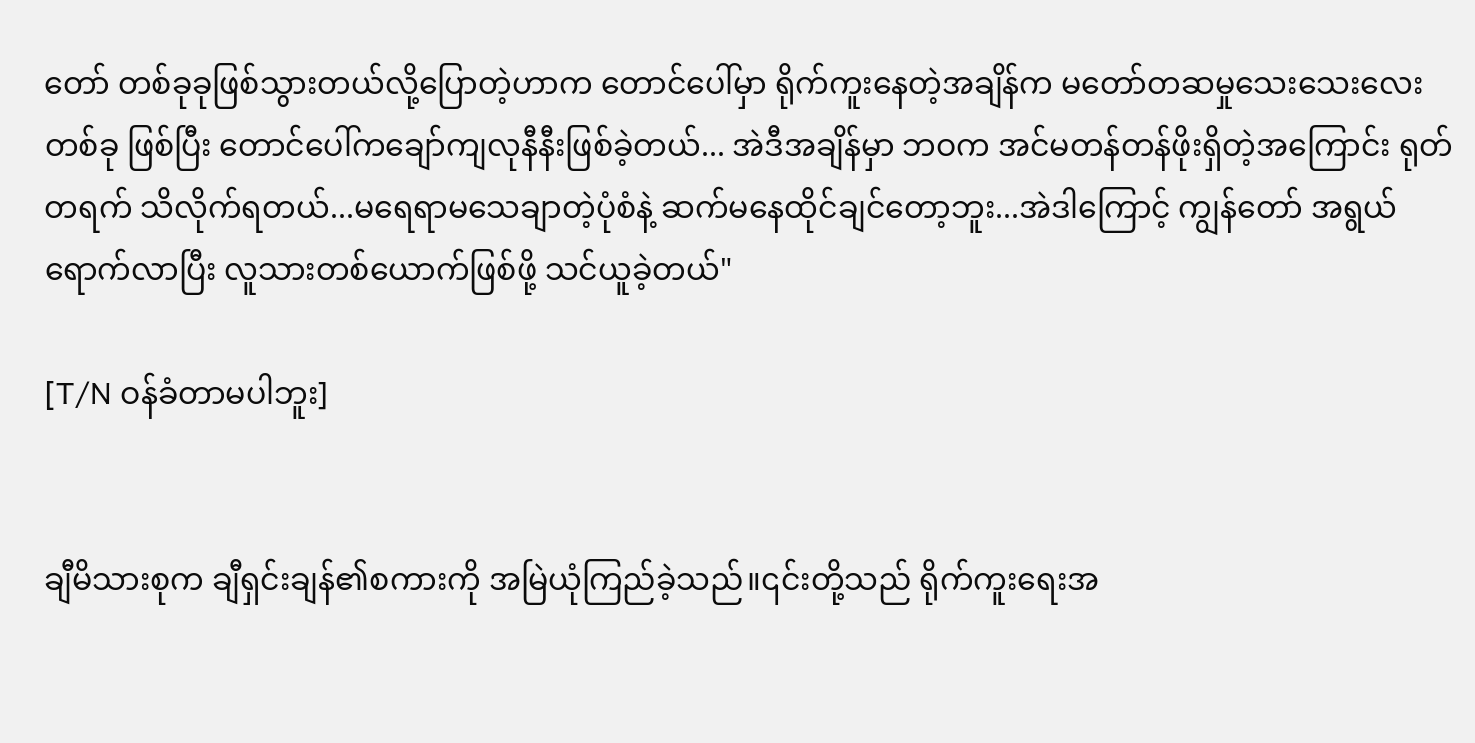တော် တစ်ခုခုဖြစ်သွားတယ်လို့ပြောတဲ့ဟာက တောင်ပေါ်မှာ ရိုက်ကူးနေတဲ့အချိန်က မတော်တဆမှုသေးသေးလေးတစ်ခု ဖြစ်ပြီး တောင်ပေါ်ကချော်ကျလုနီနီးဖြစ်ခဲ့တယ်... အဲဒီအချိန်မှာ ဘဝက အင်မတန်တန်ဖိုးရှိတဲ့အကြောင်း ရုတ်တရက် သိလိုက်ရတယ်...မရေရာမသေချာတဲ့ပုံစံနဲ့ ဆက်မနေထိုင်ချင်တော့ဘူး...အဲဒါကြောင့် ကျွန်တော် အရွယ်ရောက်လာပြီး လူသားတစ်ယောက်ဖြစ်ဖို့ သင်ယူခဲ့တယ်"

[T/N ဝန်ခံတာမပါဘူး]


ချီမိသားစုက ချီရှင်းချန်၏စကားကို အမြဲယုံကြည်ခဲ့သည်။၎င်းတို့သည် ရိုက်ကူးရေးအ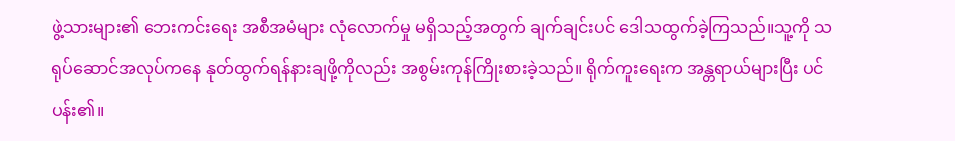ဖွဲ့သားများ၏ ဘေးကင်းရေး အစီအမံများ လုံလောက်မှု မရှိသည့်အတွက် ချက်ချင်းပင် ဒေါသထွက်ခဲ့ကြသည်။သူ့ကို သရုပ်ဆောင်အလုပ်ကနေ နုတ်ထွက်ရန်နားချဖို့ကိုလည်း အစွမ်းကုန်ကြိုးစားခဲ့သည်။ ရိုက်ကူးရေးက အန္တရာယ်များပြီး ပင်ပန်း၏။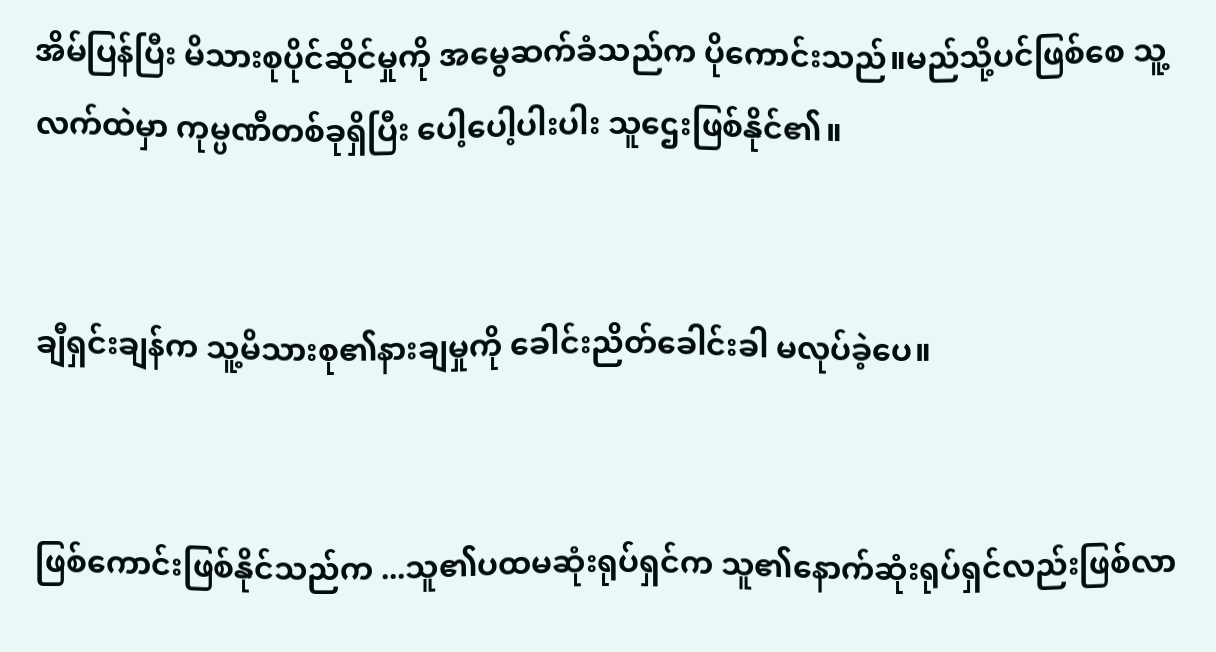အိမ်ပြန်ပြီး မိသားစုပိုင်ဆိုင်မှုကို အမွေဆက်ခံသည်က ပိုကောင်းသည်။မည်သို့ပင်ဖြစ်စေ သူ့လက်ထဲမှာ ကုမ္ပဏီတစ်ခုရှိပြီး ပေါ့ပေါ့ပါးပါး သူဌေးဖြစ်နိုင်၏။


ချီရှင်းချန်က သူ့မိသားစု၏နားချမှုကို ခေါင်းညိတ်ခေါင်းခါ မလုပ်ခဲ့ပေ။


ဖြစ်ကောင်းဖြစ်နိုင်သည်က ...သူ၏ပထမဆုံးရုပ်ရှင်က သူ၏နောက်ဆုံးရုပ်ရှင်လည်းဖြစ်လာ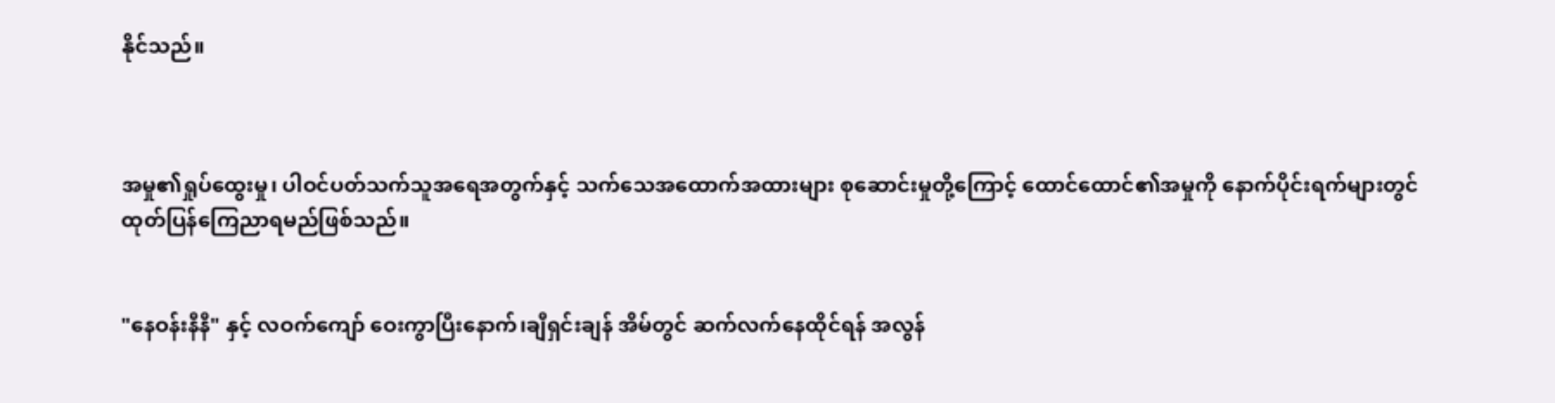နိုင်သည်။



အမှု၏ရှုပ်ထွေးမှု၊ ပါဝင်ပတ်သက်သူအရေအတွက်နှင့် သက်သေအထောက်အထားများ စုဆောင်းမှုတို့ကြောင့် ထောင်ထောင်၏အမှုကို နောက်ပိုင်းရက်များတွင် ထုတ်ပြန်ကြေညာရမည်ဖြစ်သည်။


"နေဝန်းနီနီ" နှင့် လဝက်ကျော် ဝေးကွာပြီးနောက်၊ချီရှင်းချန် အိမ်တွင် ဆက်လက်နေထိုင်ရန် အလွန်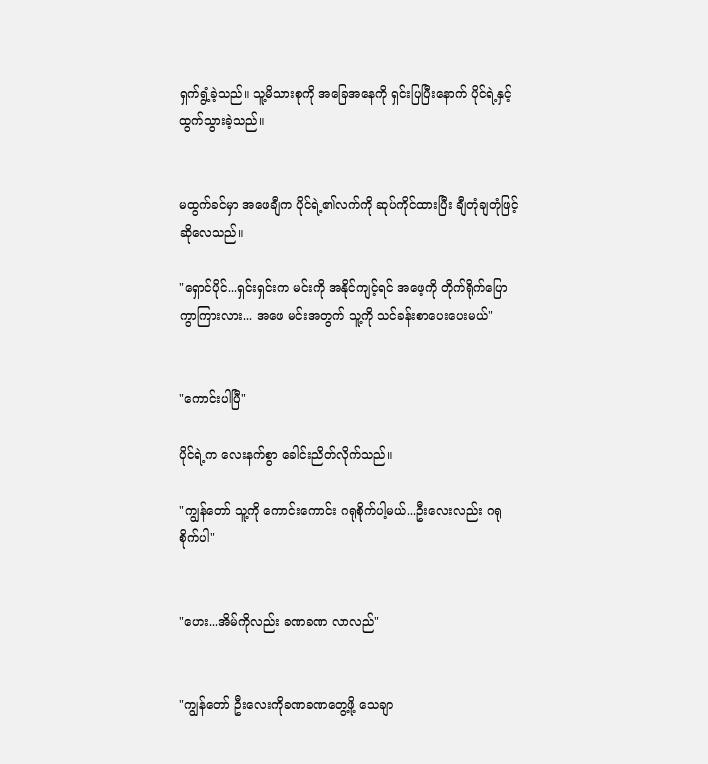ရှက်ရွံ့ခဲ့သည်။ သူ့မိသားစုကို အခြေအနေကို ရှင်းပြပြီးနောက် ပိုင်ရဲ့နှင့် ထွက်သွားခဲ့သည်။


မထွက်ခင်မှာ အဖေချီက ပိုင်ရဲ့၏လက်ကို ဆုပ်ကိုင်ထားပြီး ချီတုံချတုံဖြင့်ဆိုလေသည်။

"ရှောင်ပိုင်...ရှင်းရှင်းက မင်းကို အနိုင်ကျင့်ရင် အဖေ့ကို တိုက်ရိုက်ပြောကွာကြားလား... အဖေ မင်းအတွက် သူ့ကို သင်ခန်းစာပေးပေးမယ်"


"ကောင်းပါပြီ"

ပိုင်ရဲ့က လေးနက်စွာ ခေါင်းညိတ်လိုက်သည်။

"ကျွန်တော် သူ့ကို ကောင်းကောင်း ဂရုစိုက်ပါ့မယ်...ဦးလေးလည်း ဂရုစိုက်ပါ"


"ဟေး...အိမ်ကိုလည်း ခဏခဏ လာလည်"


"ကျွန်တော် ဦးလေးကိုခဏခဏတွေ့ဖို့ သေချာ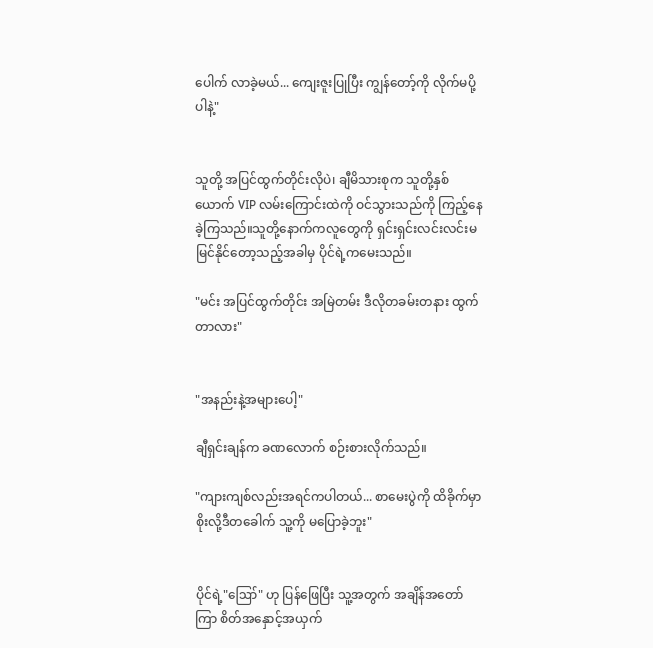ပေါက် လာခဲ့မယ်... ကျေးဇူးပြုပြီး ကျွန်တော့်ကို လိုက်မပို့ပါနဲ့"


သူတို့ အပြင်ထွက်တိုင်းလိုပဲ၊ ချီမိသားစုက သူတို့နှစ်ယောက် VIP လမ်းကြောင်းထဲကို ဝင်သွားသည်ကို ကြည့်နေခဲ့ကြသည်။သူတို့နောက်ကလူတွေကို ရှင်းရှင်းလင်းလင်းမမြင်နိုင်တော့သည့်အခါမှ ပိုင်ရဲ့ကမေးသည်။

"မင်း အပြင်ထွက်တိုင်း အမြဲတမ်း ဒီလိုတခမ်းတနား ထွက်တာလား"


"အနည်းနဲ့အများပေါ့"

ချီရှင်းချန်က ခဏလောက် စဉ်းစားလိုက်သည်။

"ကျားကျစ်လည်းအရင်ကပါတယ်... စာမေးပွဲကို ထိခိုက်မှာ စိုးလို့ဒီတခေါက် သူ့ကို မပြောခဲ့ဘူး"


ပိုင်ရဲ့"ဪ" ဟု ပြန်ဖြေပြီး သူ့အတွက် အချိန်အတော်ကြာ စိတ်အနှောင့်အယှက်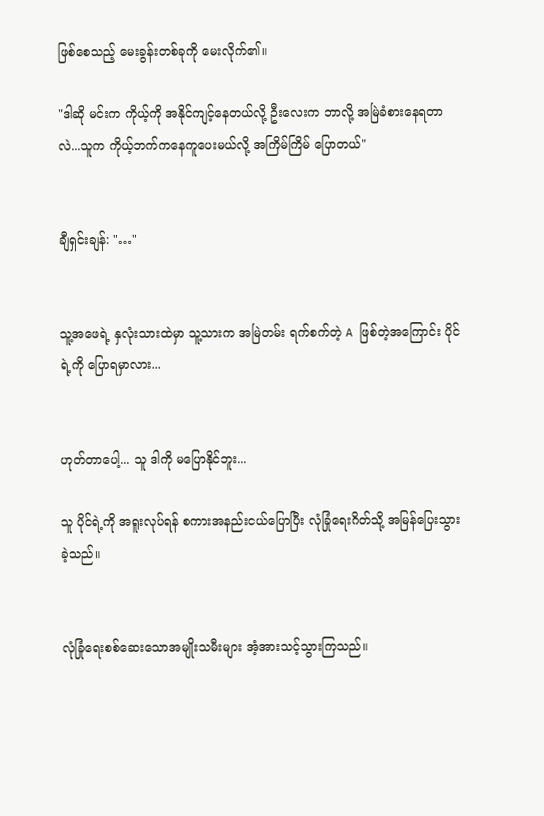ဖြစ်စေသည့် မေးခွန်းတစ်ခုကို မေးလိုက်၏။

"ဒါဆို မင်းက ကိုယ့်ကို အနိုင်ကျင့်နေတယ်လို့ ဦးလေးက ဘာလို့ အမြဲခံစားနေရတာလဲ...သူက ကိုယ့်ဘက်ကနေကူပေးမယ်လို့ အကြိမ်ကြိမ် ပြောတယ်"


ချီရှင်းချန်: "…"


သူ့အဖေရဲ့ နှလုံးသားထဲမှာ သူ့သားက အမြဲတမ်း ရက်စက်တဲ့ A ဖြစ်တဲ့အကြောင်း ပိုင်ရဲ့ကို ပြောရမှာလား...


ဟုတ်တာပေါ့... သူ ဒါကို မပြောနိုင်ဘူး...

သူ ပိုင်ရဲ့ကို အရူးလုပ်ရန် စကားအနည်းငယ်ပြောပြီး လုံခြုံရေးဂိတ်သို့ အမြန်ပြေးသွားခဲ့သည်။


လုံခြုံရေးစစ်ဆေးသောအမျိုးသမီးများ အံ့အားသင့်သွားကြသည်။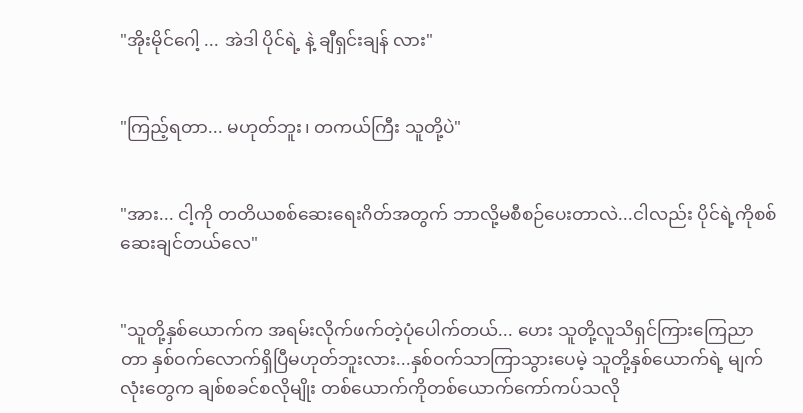"အိုးမိုင်ဂေါ့ ... အဲဒါ ပိုင်ရဲ့ နဲ့ ချီရှင်းချန် လား"


"ကြည့်ရတာ... မဟုတ်ဘူး၊ တကယ်ကြီး သူတို့ပဲ"


"အား... ငါ့ကို တတိယစစ်ဆေးရေးဂိတ်အတွက် ဘာလို့မစီစဉ်ပေးတာလဲ...ငါလည်း ပိုင်ရဲ့ကိုစစ်ဆေးချင်တယ်လေ"


"သူတို့နှစ်ယောက်က အရမ်းလိုက်ဖက်တဲ့ပုံပေါက်တယ်... ဟေး သူတို့လူသိရှင်ကြားကြေညာတာ နှစ်ဝက်လောက်ရှိပြီမဟုတ်ဘူးလား...နှစ်ဝက်သာကြာသွားပေမဲ့ သူတို့နှစ်ယောက်ရဲ့ မျက်လုံးတွေက ချစ်စခင်စလိုမျိုး တစ်ယောက်ကိုတစ်ယောက်ကော်ကပ်သလို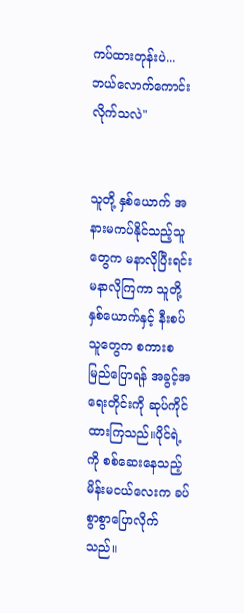ကပ်ထားတုန်းပဲ... ဘယ်လောက်ကောင်းလိုက်သလဲ"


သူတို့ နှစ်ယောက် အနားမကပ်နိုင်သည့်သူတွေက မနာလိုပြီးရင်း မနာလိုကြကာ သူတို့နှစ်ယောက်နှင့် နီးစပ်သူတွေက စကားစမြည်ပြောရန် အခွင့်အရေးတိုင်းကို ဆုပ်ကိုင်ထားကြသည်။ပိုင်ရဲ့ကို စစ်ဆေးနေသည့် မိန်းမငယ်လေးက ခပ်စွာစွာပြောလိုက်သည်။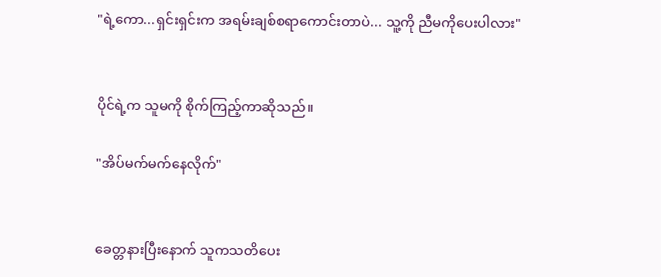"ရဲ့ကော...ရှင်းရှင်းက အရမ်းချစ်စရာကောင်းတာပဲ... သူ့ကို ညီမကိုပေးပါလား"


ပိုင်ရဲ့က သူမကို စိုက်ကြည့်ကာဆိုသည်။

"အိပ်မက်မက်နေလိုက်"


ခေတ္တနားပြီးနောက် သူကသတိပေး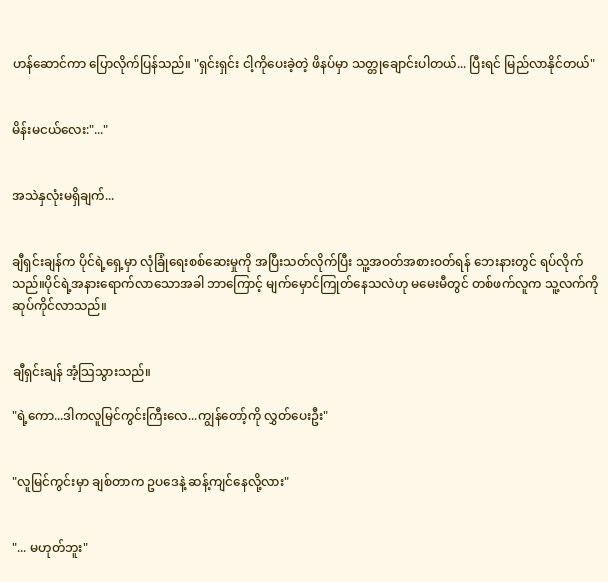ဟန်ဆောင်ကာ ပြောလိုက်ပြန်သည်။ "ရှင်းရှင်း ငါ့ကိုပေးခဲ့တဲ့ ဖိနပ်မှာ သတ္တုချောင်းပါတယ်... ပြီးရင် မြည်လာနိုင်တယ်"


မိန်းမငယ်လေး:"..."


အသဲနှလုံးမရှိချက်...


ချီရှင်းချန်က ပိုင်ရဲ့ရှေ့မှာ လုံခြုံရေးစစ်ဆေးမှုကို အပြီးသတ်လိုက်ပြီး သူ့အဝတ်အစားဝတ်ရန် ဘေးနားတွင် ရပ်လိုက်သည်။ပိုင်ရဲ့အနားရောက်လာသောအခါ ဘာကြောင့် မျက်မှောင်ကြုတ်နေသလဲဟု မမေးမီတွင် တစ်ဖက်လူက သူ့လက်ကို ဆုပ်ကိုင်လာသည်။


ချီရှင်းချန် အံ့သြသွားသည်။

"ရဲ့ကော...ဒါကလူမြင်ကွင်းကြီးလေ...ကျွန်တော့်ကို လွှတ်ပေးဦး"


"လူမြင်ကွင်းမှာ ချစ်တာက ဥပဒေနဲ့ ဆန့်ကျင်နေလို့လား"


"... မဟုတ်ဘူး"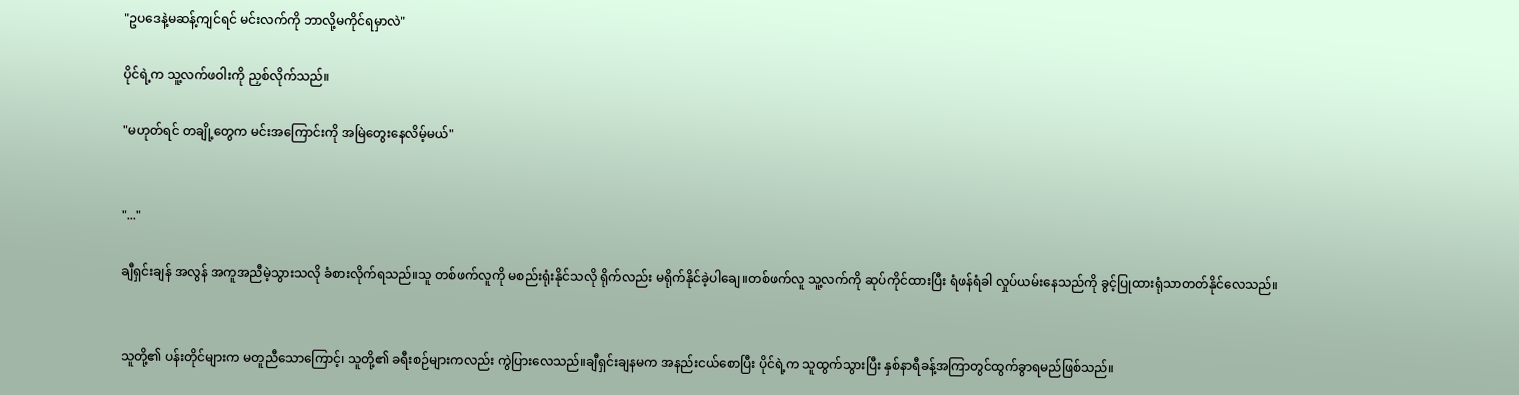"ဥပဒေနဲ့မဆန့်ကျင်ရင် မင်းလက်ကို ဘာလို့မကိုင်ရမှာလဲ"

ပိုင်ရဲ့က သူ့လက်ဖဝါးကို ညှစ်လိုက်သည်။

"မဟုတ်ရင် တချို့တွေက မင်းအကြောင်းကို အမြဲတွေးနေလိမ့်မယ်"


"..."

ချီရှင်းချန် အလွန် အကူအညီမဲ့သွားသလို ခံစားလိုက်ရသည်။သူ တစ်ဖက်လူကို မစည်းရုံးနိုင်သလို ရိုက်လည်း မရိုက်နိုင်ခဲ့ပါချေ။တစ်ဖက်လူ သူ့လက်ကို ဆုပ်ကိုင်ထားပြီး ရံဖန်ရံခါ လှုပ်ယမ်းနေသည်ကို ခွင့်ပြုထားရုံသာတတ်နိုင်လေသည်။


သူတို့၏ ပန်းတိုင်များက မတူညီသောကြောင့်၊ သူတို့၏ ခရီးစဉ်များကလည်း ကွဲပြားလေသည်။ချီရှင်းချနမက အနည်းငယ်စောပြီး ပိုင်ရဲ့က သူထွက်သွားပြီး နှစ်နာရီခန့်အကြာတွင်ထွက်ခွာရမည်ဖြစ်သည်။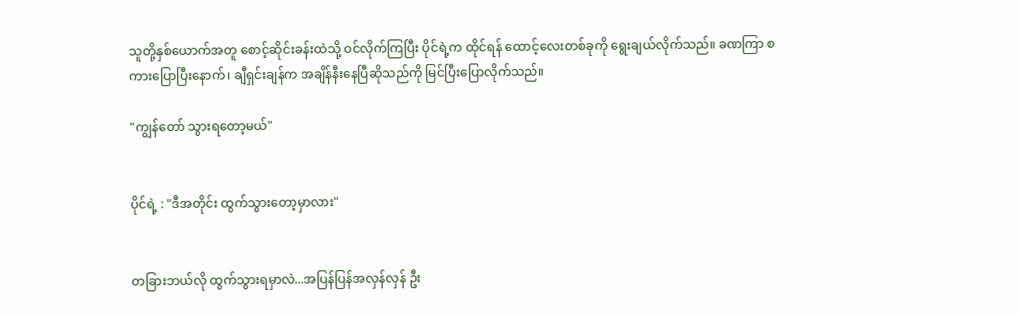သူတို့နှစ်ယောက်အတူ စောင့်ဆိုင်းခန်းထဲသို့ ဝင်လိုက်ကြပြီး ပိုင်ရဲ့က ထိုင်ရန် ထောင့်လေးတစ်ခုကို ရွေးချယ်လိုက်သည်။ ခဏကြာ စကားပြောပြီးနောက်၊ ချီရှင်းချန်က အချိန်နီးနေပြီဆိုသည်ကို မြင်ပြီးပြောလိုက်သည်။

"ကျွန်တော် သွားရတော့မယ်"


ပိုင်ရဲ့ : "ဒီအတိုင်း ထွက်သွားတော့မှာလား"


တခြားဘယ်လို ထွက်သွားရမှာလဲ...အပြန်ပြန်အလှန်လှန် ဦး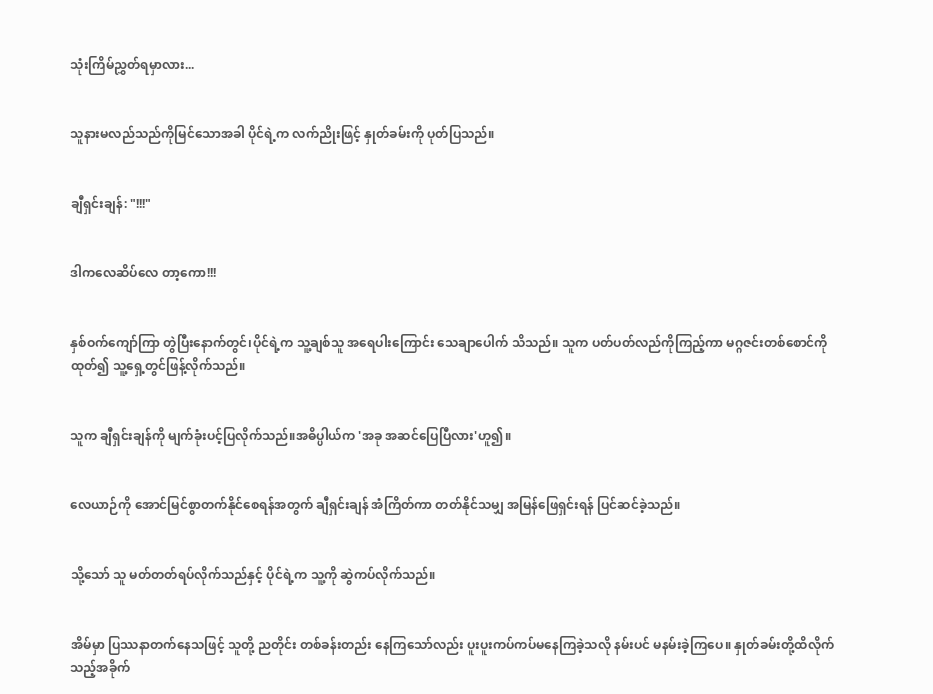သုံးကြိမ်ညွှတ်ရမှာလား...


သူနားမလည်သည်ကိုမြင်သောအခါ ပိုင်ရဲ့က လက်ညိုးဖြင့် နှုတ်ခမ်းကို ပုတ်ပြသည်။


ချီရှင်းချန်: "!!!"


ဒါကလေဆိပ်လေ တာ့ကော!!!


နှစ်ဝက်ကျော်ကြာ တွဲပြီးနောက်တွင်၊ပိုင်ရဲ့က သူ့ချစ်သူ အရေပါးကြောင်း သေချာပေါက် သိသည်။ သူက ပတ်ပတ်လည်ကိုကြည့်ကာ မဂ္ဂဇင်းတစ်စောင်ကိုထုတ်၍ သူ့ရှေ့တွင်ဖြန့်လိုက်သည်။


သူက ချီရှင်းချန်ကို မျက်ခုံးပင့်ပြလိုက်သည်။အဓိပ္ပါယ်က 'အခု အဆင်ပြေပြီလား'ဟူ၍။


လေယာဉ်ကို အောင်မြင်စွာတက်နိုင်စေရန်အတွက် ချီရှင်းချန် အံကြိတ်ကာ တတ်နိုင်သမျှ အမြန်ဖြေရှင်းရန် ပြင်ဆင်ခဲ့သည်။


သို့သော် သူ မတ်တတ်ရပ်လိုက်သည်နှင့် ပိုင်ရဲ့က သူ့ကို ဆွဲကပ်လိုက်သည်။


အိမ်မှာ ပြဿနာတက်နေသဖြင့် သူတို့ ညတိုင်း တစ်ခန်းတည်း နေကြသော်လည်း ပူးပူးကပ်ကပ်မနေကြခဲ့သလို နမ်းပင် မနမ်းခဲ့ကြပေ။ နှုတ်ခမ်းတို့ထိလိုက်သည့်အခိုက်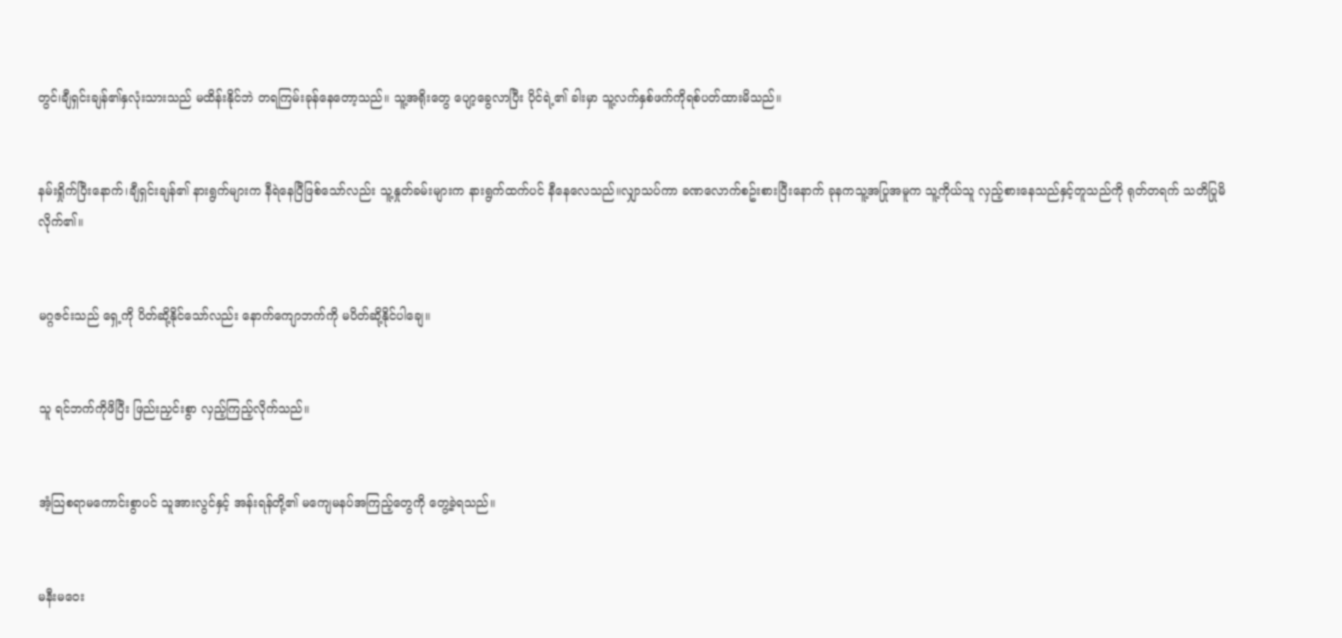တွင်၊ချီရှင်းချန်၏နှလုံးသားသည် မထိန်းနိုင်ဘဲ တရကြမ်းခုန်နေတော့သည်။ သူ့အရိုးတွေ ပျော့ခွေလာပြီး ပိုင်ရဲ့၏ ခါးမှာ သူ့လက်နှစ်ဖက်ကိုရစ်ပတ်ထားမိသည်။


နမ်းရှိုက်ပြီးနောက်၊ချီရှင်းချန်၏ နားရွက်များက နီရဲနေပြီဖြစ်သော်လည်း သူ့နှုတ်ခမ်းများက နားရွက်ထက်ပင် နီနေလေသည်။လျှာသပ်ကာ ခဏလောက်စဥ်းစားပြီးနောက် ခုနကသူ့အပြုအမူက သူ့ကိုယ်သူ လှည့်စားနေသည်နှင့်တူသည်ကို ရုတ်တရက် သတိပြုမိလိုက်၏။


မဂ္ဂဇင်းသည် ရှေ့ကို ပိတ်ဆို့နိုင်သော်လည်း နောက်ကျောဘက်ကို မပိတ်ဆို့နိုင်ပါချေ။


သူ ရင်ဘက်ကိုဖိပြီး ဖြည်းညှင်းစွာ လှည့်ကြည့်လိုက်သည်။


အံ့သြစရာမကောင်းစွာပင် သူအားလွင်နှင့် အန်းရန်တို့၏ မကျေမနပ်အကြည့်တွေကို တွေ့ခဲ့ရသည်။


မနီးမဝေး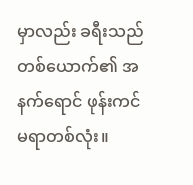မှာလည်း ခရီးသည်တစ်ယောက်၏ အနက်ရောင် ဖုန်းကင်မရာတစ်လုံး။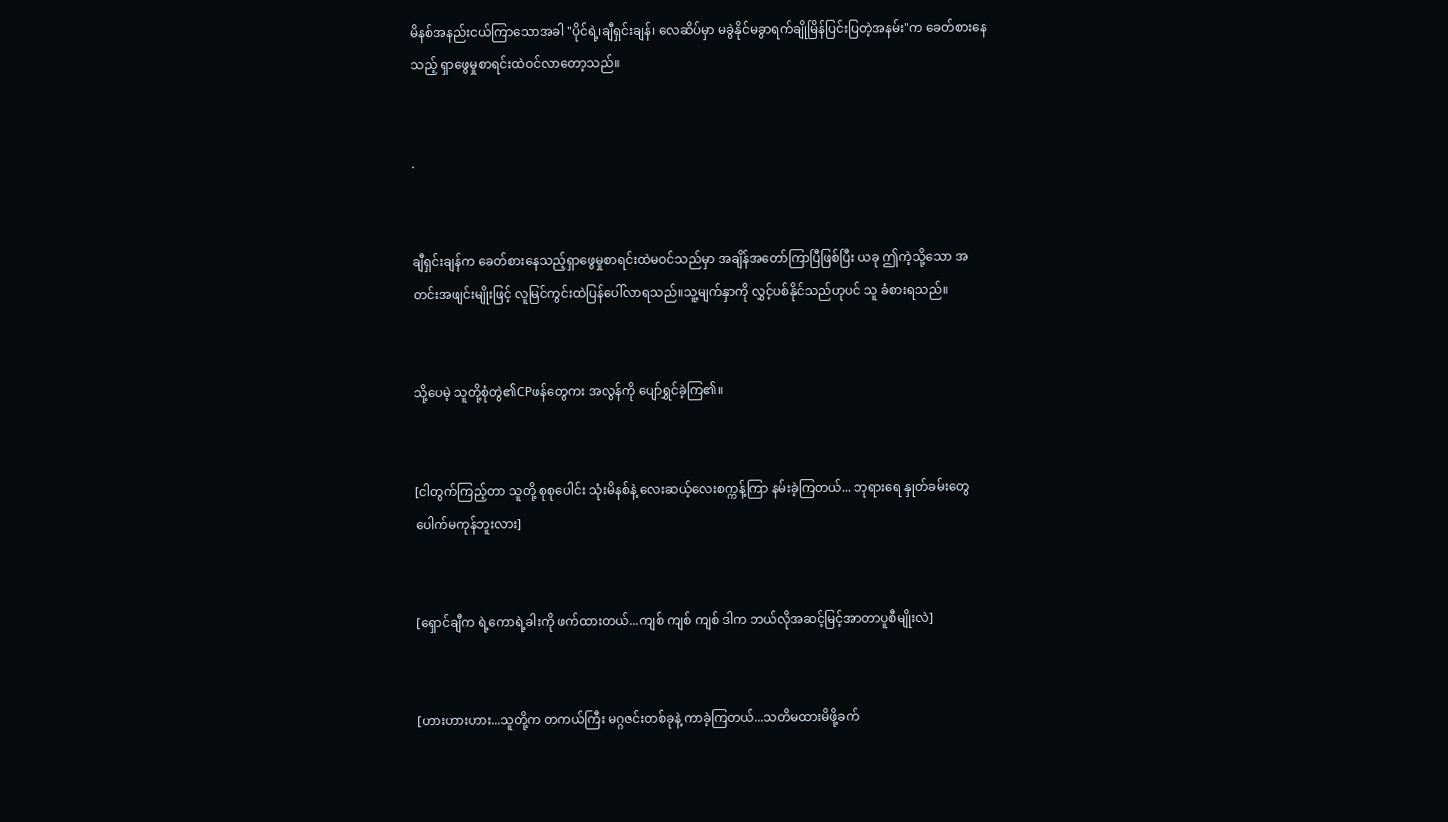မိနစ်အနည်းငယ်ကြာသောအခါ "ပိုင်ရဲ့၊ချီရှင်းချန်၊ လေဆိပ်မှာ မခွဲနိုင်မခွာရက်ချိုမြိန်ပြင်းပြတဲ့အနမ်း"က ခေတ်စားနေသည့် ရှာဖွေမှုစာရင်းထဲဝင်လာတော့သည်။


.


ချီရှင်းချန်က ခေတ်စားနေသည့်ရှာဖွေမှုစာရင်းထဲမဝင်သည်မှာ အချိန်အတော်ကြာပြီဖြစ်ပြီး ယခု ဤကဲ့သို့သော အတင်းအဖျင်းမျိုးဖြင့် လူမြင်ကွင်းထဲပြန်ပေါ်လာရသည်။သူ့မျက်နှာကို လွှင့်ပစ်နိုင်သည်ဟုပင် သူ ခံစားရသည်။


သို့ပေမဲ့ သူတို့စုံတွဲ၏CPဖန်တွေကး အလွန်ကို ပျော်ရွှင်ခဲ့ကြ၏။


[ငါတွက်ကြည့်တာ သူတို့ စုစုပေါင်း သုံးမိနစ်နဲ့ လေးဆယ့်လေးစက္ကန့်ကြာ နမ်းခဲ့ကြတယ်... ဘုရားရေ နှုတ်ခမ်းတွေပေါက်မကုန်ဘူးလား]


[ရှောင်ချီက ရဲ့ကောရဲ့ခါးကို ဖက်ထားတယ်...ကျစ် ကျစ် ကျစ် ဒါက ဘယ်လိုအဆင့်မြင့်အာတာပူစီမျိုးလဲ]


[ဟားဟားဟား...သူတို့က တကယ်ကြီး မဂ္ဂဇင်းတစ်ခုနဲ့ ကာခဲ့ကြတယ်...သတိမထားမိဖို့ခက်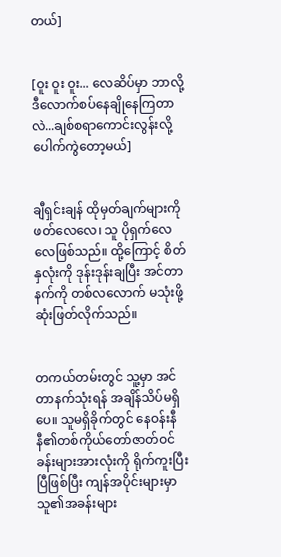တယ်]


[ဝူး ဝူး ဝူး... လေဆိပ်မှာ ဘာလို့ ဒီလောက်စပ်နေချိုနေကြတာလဲ...ချစ်စရာကောင်းလွန်းလို့ ပေါက်ကွဲတော့မယ်]


ချီရှင်းချန် ထိုမှတ်ချက်များကို ဖတ်လေလေ၊ သူ ပိုရှက်လေလေဖြစ်သည်။ ထို့ကြောင့် စိတ်နှလုံးကို ဒုန်းဒုန်းချပြီး အင်တာနက်ကို တစ်လလောက် မသုံးဖို့ ဆုံးဖြတ်လိုက်သည်။


တကယ်တမ်းတွင် သူ့မှာ အင်တာနက်သုံးရန် အချိန်သိပ်မရှိပေ။ သူမရှိခိုက်တွင် နေဝန်းနီနီ၏တစ်ကိုယ်တော်ဇာတ်ဝင်ခန်းများအားလုံးကို ရိုက်ကူးပြီးပြီဖြစ်ပြီး ကျန်အပိုင်းများမှာ သူ၏အခန်းများ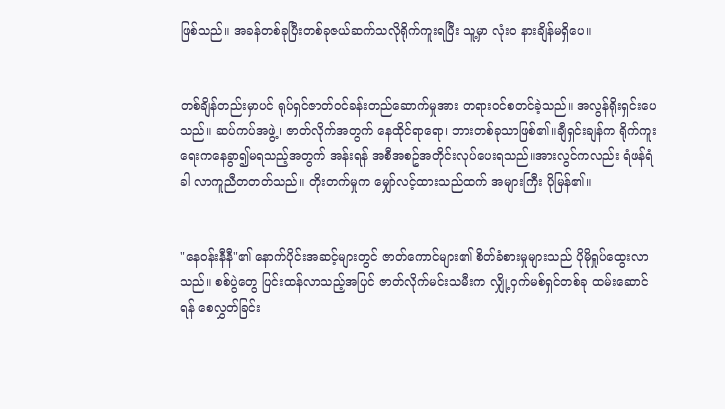ဖြစ်သည်။ အခန်တစ်ခုပြီးတစ်ခုဇယ်ဆက်သလိုရိုက်ကူးရပြီး သူ့မှာ လုံးဝ နားချိန်မရှိပေ။


တစ်ချိန်တည်းမှာပင် ရုပ်ရှင်ဇာတ်ဝင်ခန်းတည်ဆောက်မှုအား တရားဝင်စတင်ခဲ့သည်။ အလွန်ရိုးရှင်းပေသည်။ ဆပ်ကပ်အဖွဲ့၊ ဇာတ်လိုက်အတွက် နေထိုင်ရာရော၊ ဘားတစ်ခုသာဖြစ်၏။ချီရှင်းချန်က ရိုက်ကူးရေးကနေခွာ၍မရသည့်အတွက် အန်းရန် အစီအစဥ်အတိုင်းလုပ်ပေးရသည်။အားလွင်ကလည်း ရံဖန်ရံခါ လာကူညီတတတ်သည်။ တိုးတက်မှုက မျှော်လင့်ထားသည်ထက် အများကြီး ပိုမြန်၏။


"နေဝန်းနီနီ"၏ နောက်ပိုင်းအဆင့်များတွင် ဇာတ်ကောင်များ၏ စိတ်ခံစားမှုများသည် ပိုမိုရှုပ်ထွေးလာသည်။ စစ်ပွဲတွေ ပြင်းထန်လာသည့်အပြင် ဇာတ်လိုက်မင်းသမီးက လျှို့ဝှက်မစ်ရှင်တစ်ခု ထမ်းဆောင်ရန် စေလွှတ်ခြင်း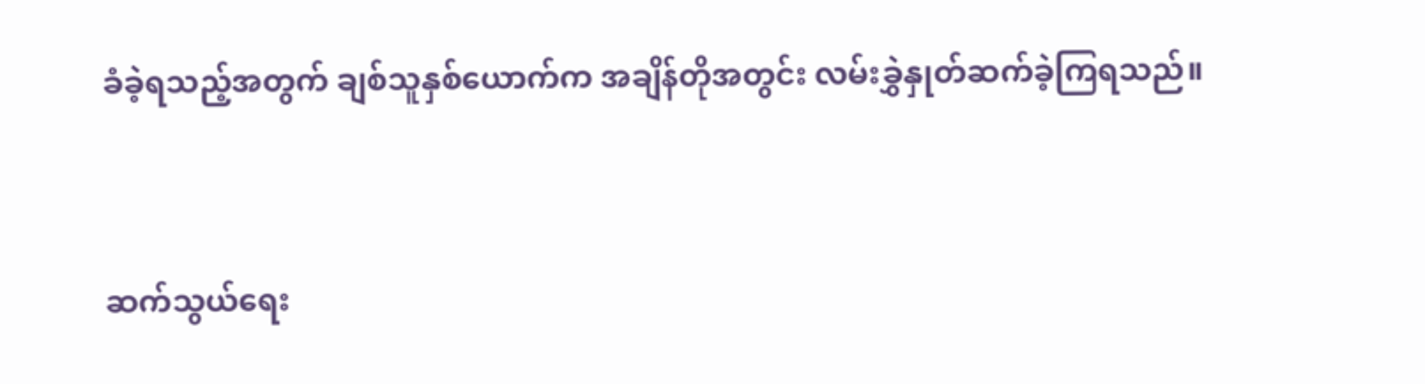ခံခဲ့ရသည့်အတွက် ချစ်သူနှစ်ယောက်က အချိန်တိုအတွင်း လမ်းခွှဲနှုတ်ဆက်ခဲ့ကြရသည်။


ဆက်သွယ်ရေး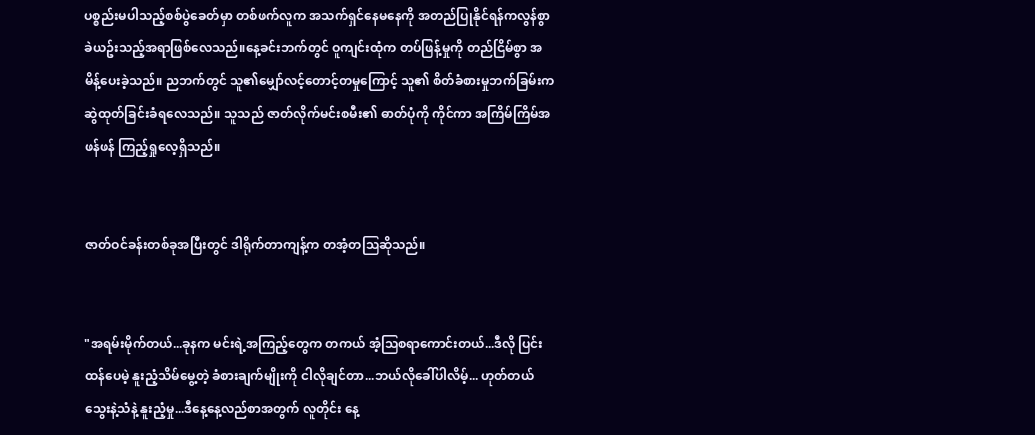ပစ္စည်းမပါသည့်စစ်ပွဲခေတ်မှာ တစ်ဖက်လူက အသက်ရှင်နေမနေကို အတည်ပြုနိုင်ရန်ကလွန်စွာခဲယဥ်းသည့်အရာဖြစ်လေသည်။နေ့ခင်းဘက်တွင် ဝူကျင်းထုံက တပ်ဖြန့်မှုကို တည်ငြိမ်စွာ အမိန့်ပေးခဲ့သည်။ ညဘက်တွင် သူ၏မျှော်လင့်တောင့်တမှုကြောင့် သူ၏ စိတ်ခံစားမှုဘက်ခြမ်းက ဆွဲထုတ်ခြင်းခံရလေသည်။ သူသည် ဇာတ်လိုက်မင်းစမီး၏ ဓာတ်ပုံကို ကိုင်ကာ အကြိမ်ကြိမ်အဖန်ဖန် ကြည့်ရှုလေ့ရှိသည်။


ဇာတ်ဝင်ခန်းတစ်ခုအပြီးတွင် ဒါရိုက်တာကျန့်က တအံ့တဩဆိုသည်။


"အရမ်းမိုက်တယ်...ခုနက မင်းရဲ့အကြည့်တွေက တကယ် အံ့သြစရာကောင်းတယ်...ဒီလို ပြင်းထန်ပေမဲ့ နူးညံ့သိမ်မွေ့တဲ့ ခံစားချက်မျိုးကို ငါလိုချင်တာ...ဘယ်လိုခေါ်ပါလိမ့်... ဟုတ်တယ် သွေးနဲ့သံနဲ့ နူးညံ့မှု...ဒီနေ့နေ့လည်စာအတွက် လူတိုင်း နေ့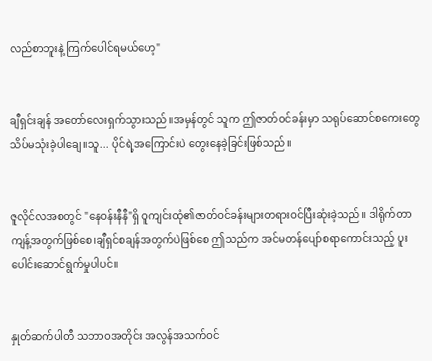လည်စာဘူးနဲ့ ကြက်ပေါင်ရမယ်ဟေ့"


ချီရှင်းချန် အတော်လေးရှက်သွားသည်။အမှန်တွင် သူက ဤဇာတ်ဝင်ခန်းမှာ သရုပ်ဆောင်စကေးတွေ သိပ်မသုံးခဲ့ပါချေ။သူ... ပိုင်ရဲ့အကြောင်းပဲ တွေးနေခဲ့ခြင်းဖြစ်သည်။


ဇူလိုင်လအစတွင် "နေဝန်းနီနီ"ရှိ ဝူကျင်းထုံ၏ဇာတ်ဝင်ခန်းများတရားဝင်ပြီးဆုံးခဲ့သည်။ ဒါရိုက်တာကျန့်အတွက်ဖြစ်စေ၊ချီရှင်စချန်အတွက်ပဲဖြစ်စေ ဤသည်က အင်မတန်ပျော်စရာကောင်းသည့် ပူးပေါင်းဆောင်ရွက်မှုပါပင်။


နှုတ်ဆက်ပါတီ သဘာဝအတိုင်း အလွန်အသက်ဝင်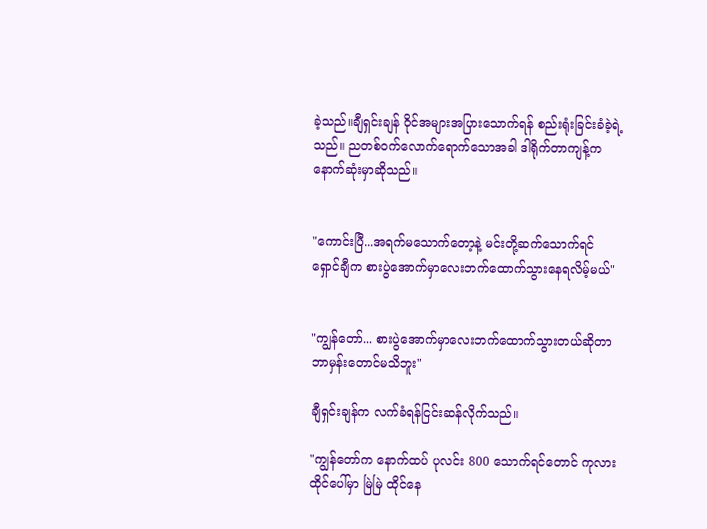ခဲ့သည်။ချီရှင်းချန် ဝိုင်အများအပြားသောက်ရန် စည်းရုံးခြင်းခံခဲ့ရဲ့သည်။ ညတစ်ဝက်လောက်ရောက်သောအခါ ဒါရိုက်တာကျန့်ကနောက်ဆုံးမှာဆိုသည်။


"ကောင်းပြီ...အရက်မသောက်တော့နဲ့ မင်းတို့ဆက်သောက်ရင် ရှောင်ချီက စားပွဲအောက်မှာလေးဘက်ထောက်သွားနေရလိမ့်မယ်"


"ကျွန်တော်... စားပွဲအောက်မှာလေးဘက်ထောက်သွားတယ်ဆိုတာဘာမှန်းတောင်မသိဘူး"

ချီရှင်းချန်က လက်ခံရန်ငြင်းဆန်လိုက်သည်။

"ကျွန်တော်က နောက်ထပ် ပုလင်း 800 သောက်ရင်တောင် ကုလားထိုင်ပေါ်မှာ မြဲမြဲ ထိုင်နေ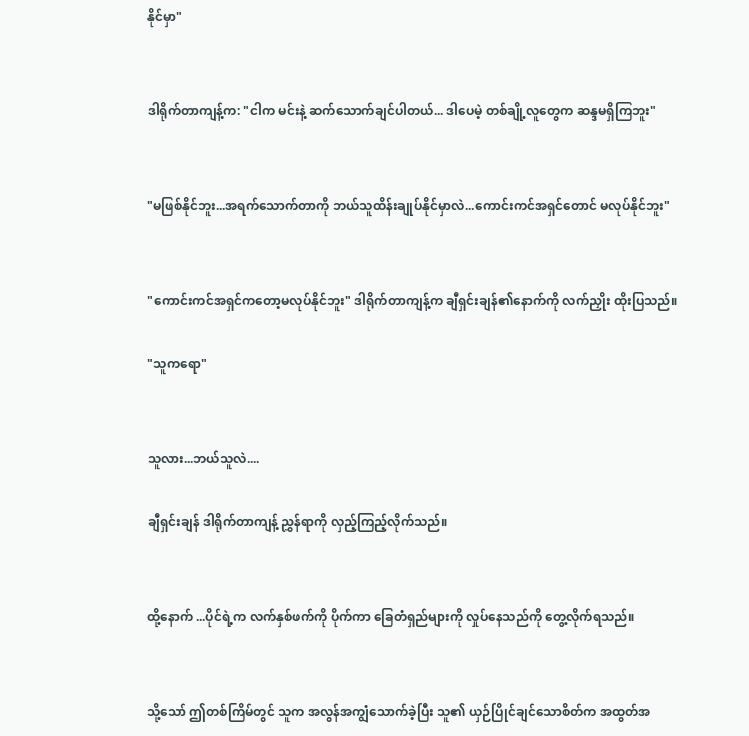နိုင်မှာ"


ဒါရိုက်တာကျန့်က: "ငါက မင်းနဲ့ ဆက်သောက်ချင်ပါတယ်... ဒါပေမဲ့ တစ်ချို့လူတွေက ဆန္ဒမရှိကြဘူး"


"မဖြစ်နိုင်ဘူး...အရက်သောက်တာကို ဘယ်သူထိန်းချုပ်နိုင်မှာလဲ...ကောင်းကင်အရှင်တောင် မလုပ်နိုင်ဘူး"


"ကောင်းကင်အရှင်ကတော့မလုပ်နိုင်ဘူး" ဒါရိုက်တာကျန့်က ချီရှင်းချန်၏နောက်ကို လက်ညှိုး ထိုးပြသည်။

"သူကရော"


သူလား...ဘယ်သူလဲ....

ချီရှင်းချန် ဒါရိုက်တာကျန့် ညွှန်ရာကို လှည့်ကြည့်လိုက်သည်။


ထို့နောက် ...ပိုင်ရဲ့က လက်နှစ်ဖက်ကို ပိုက်ကာ ခြေတံရှည်များကို လှုပ်နေသည်ကို တွေ့လိုက်ရသည်။


သို့သော် ဤတစ်ကြိမ်တွင် သူက အလွန်အကျွံသောက်ခဲ့ပြီး သူ၏ ယှဉ်ပြိုင်ချင်သောစိတ်က အထွတ်အ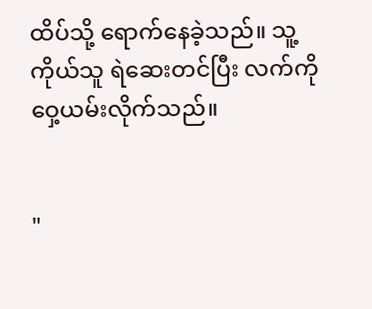ထိပ်သို့ ရောက်နေခဲ့သည်။ သူ့ကိုယ်သူ ရဲဆေးတင်ပြီး လက်ကို ဝှေ့ယမ်းလိုက်သည်။


"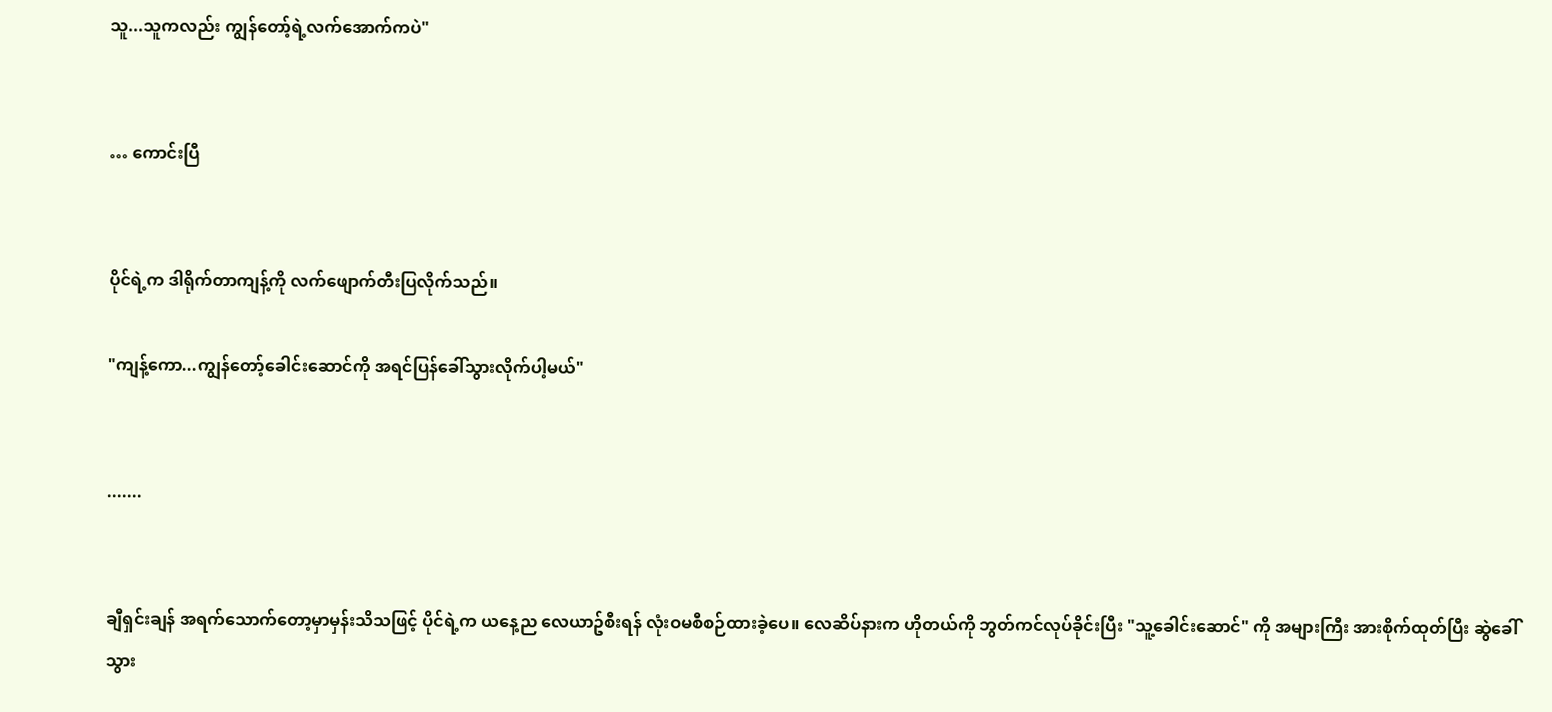သူ...သူကလည်း ကျွန်တော့်ရဲ့လက်အောက်ကပဲ"


… ကောင်းပြီ


ပိုင်ရဲ့က ဒါရိုက်တာကျန့်ကို လက်ဖျောက်တီးပြလိုက်သည်။

"ကျန့်ကော...ကျွန်တော့်ခေါင်းဆောင်ကို အရင်ပြန်ခေါ်သွားလိုက်ပါ့မယ်"


.......


ချီရှင်းချန် အရက်သောက်တော့မှာမှန်းသိသဖြင့် ပိုင်ရဲ့က ယနေ့ည လေယာဥ်စီးရန် လုံးဝမစီစဉ်ထားခဲ့ပေ။ လေဆိပ်နားက ဟိုတယ်ကို ဘွတ်ကင်လုပ်ခိုင်းပြီး "သူ့ခေါင်းဆောင်" ကို အများကြီး အားစိုက်ထုတ်ပြီး ဆွဲခေါ်သွား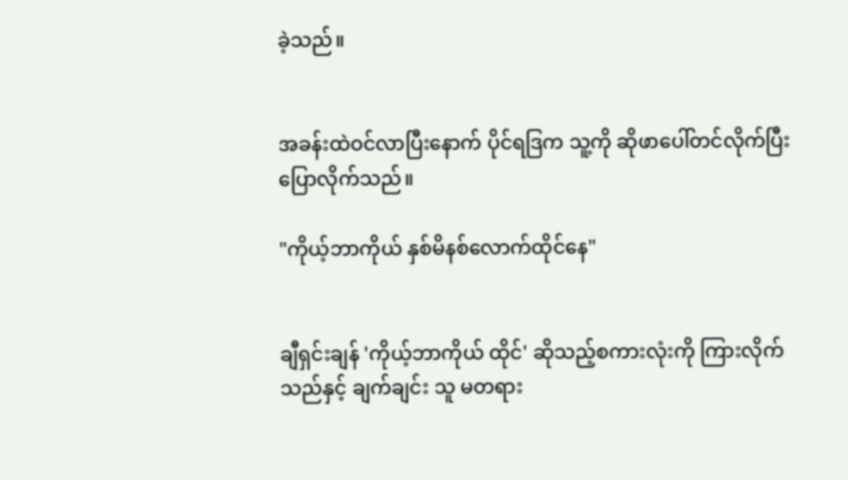ခဲ့သည်။


အခန်းထဲဝင်လာပြီးနောက် ပိုင်ရဒြက သူ့ကို ဆိုဖာပေါ်တင်လိုက်ပြီးပြောလိုက်သည်။

"ကိုယ့်ဘာကိုယ် နှစ်မိနစ်လောက်ထိုင်နေ"


ချီရှင်းချန် 'ကိုယ့်ဘာကိုယ် ထိုင်' ဆိုသည့်စကားလုံးကို ကြားလိုက်သည်နှင့် ချက်ချင်း သူ မတရား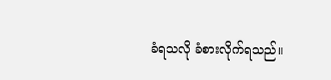ခံရသလို ခံစားလိုက်ရသည်။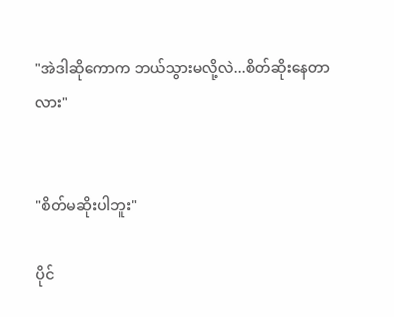"အဲဒါဆိုကောက ဘယ်သွားမလို့လဲ...စိတ်ဆိုးနေတာလား"


"စိတ်မဆိုးပါဘူး"

ပိုင်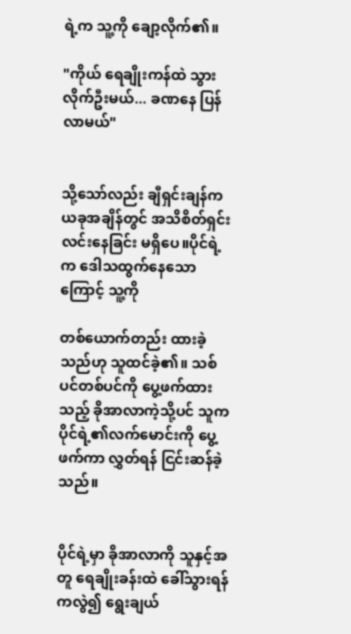ရဲ့က သူ့ကို ချော့လိုက်၏။

"ကိုယ် ရေချိုးကန်ထဲ သွားလိုက်ဦးမယ်... ခဏနေ ပြန်လာမယ်"


သို့သော်လည်း ချီရှင်းချန်က ယခုအချိန်တွင် အသိစိတ်ရှင်းလင်းနေခြင်း မရှိပေ။ပိုင်ရဲ့က ဒေါသထွက်နေသောကြောင့် သူ့ကို

တစ်ယောက်တည်း ထားခဲ့သည်ဟု သူထင်ခဲ့၏။ သစ်ပင်တစ်ပင်ကို ပွေ့ဖက်ထားသည့် ခိုအာလာကဲ့သို့ပင် သူက ပိုင်ရဲ့၏လက်မောင်းကို ပွေ့ဖက်ကာ လွှတ်ရန် ငြင်းဆန်ခဲ့သည်။


ပိုင်ရဲ့မှာ ခိုအာလာကို သူနှင့်အတူ ရေချိုးခန်းထဲ ခေါ်သွားရန်ကလွဲ၍ ရွေးချယ်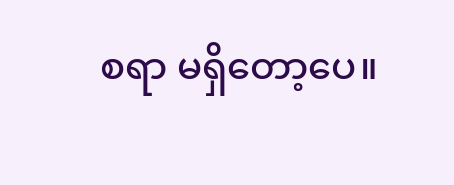စရာ မရှိတော့ပေ။